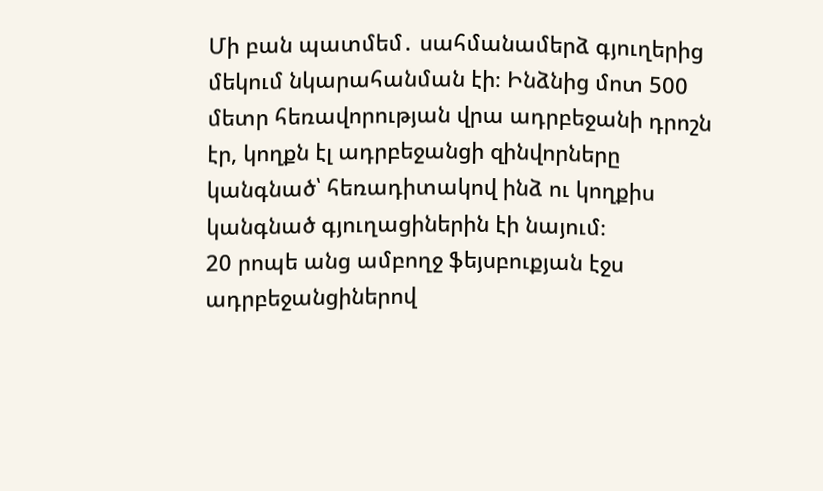Մի բան պատմեմ․ սահմանամերձ գյուղերից մեկում նկարահանման էի։ Ինձնից մոտ 500 մետր հեռավորության վրա ադրբեջանի դրոշն էր, կողքն էլ ադրբեջանցի զինվորները կանգնած՝ հեռադիտակով ինձ ու կողքիս կանգնած գյուղացիներին էի նայում։
20 րոպե անց ամբողջ ֆեյսբուքյան էջս ադրբեջանցիներով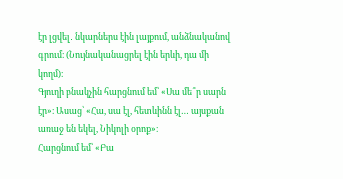էր լցվել․ նկարներս էին լայքում, անձնականով գրում։ (Նույնականացրել էին երևի, դա մի կողմ)։
Գյուղի բնակչին հարցնում եմ՝ «Սա մե՞ր սարն էր»։ Ասաց՝ «Հա, սա էլ, հետևինն էլ… այսքան առաջ են եկել, Նիկոլի օրոք»։
Հարցնում եմ՝ «Բա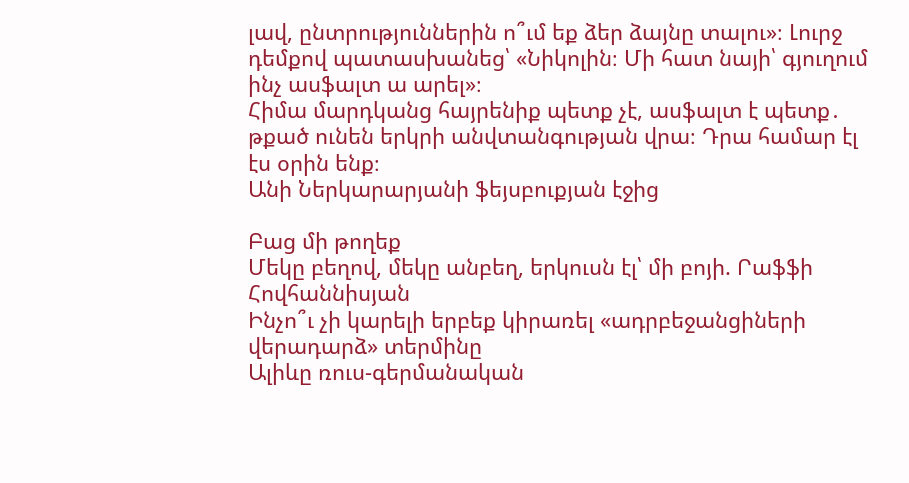լավ, ընտրություններին ո՞ւմ եք ձեր ձայնը տալու»։ Լուրջ դեմքով պատասխանեց՝ «Նիկոլին։ Մի հատ նայի՝ գյուղում ինչ ասֆալտ ա արել»։
Հիմա մարդկանց հայրենիք պետք չէ, ասֆալտ է պետք․ թքած ունեն երկրի անվտանգության վրա։ Դրա համար էլ էս օրին ենք։
Անի Ներկարարյանի ֆեյսբուքյան էջից

Բաց մի թողեք
Մեկը բեղով, մեկը անբեղ, երկուսն էլ՝ մի բոյի. Րաֆֆի Հովհաննիսյան
Ինչո՞ւ չի կարելի երբեք կիրառել «ադրբեջանցիների վերադարձ» տերմինը
Ալիևը ռուս-գերմանական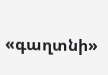«գաղտնի»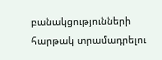բանակցությունների հարթակ տրամադրելու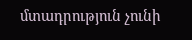մտադրություն չունի